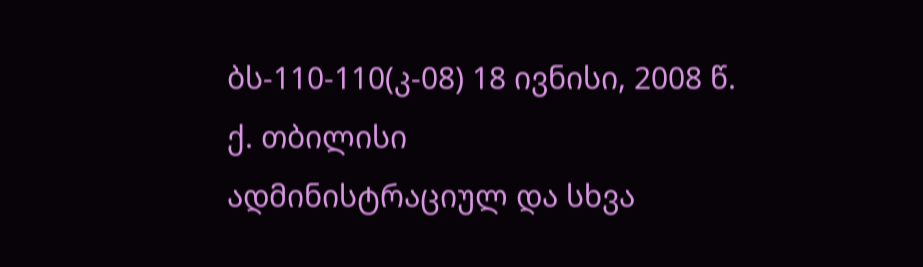ბს-110-110(კ-08) 18 ივნისი, 2008 წ.
ქ. თბილისი
ადმინისტრაციულ და სხვა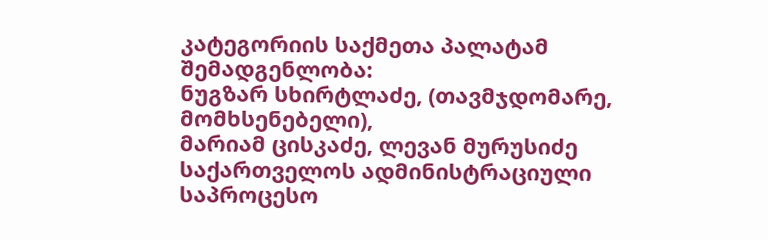კატეგორიის საქმეთა პალატამ
შემადგენლობა:
ნუგზარ სხირტლაძე, (თავმჯდომარე, მომხსენებელი),
მარიამ ცისკაძე, ლევან მურუსიძე
საქართველოს ადმინისტრაციული საპროცესო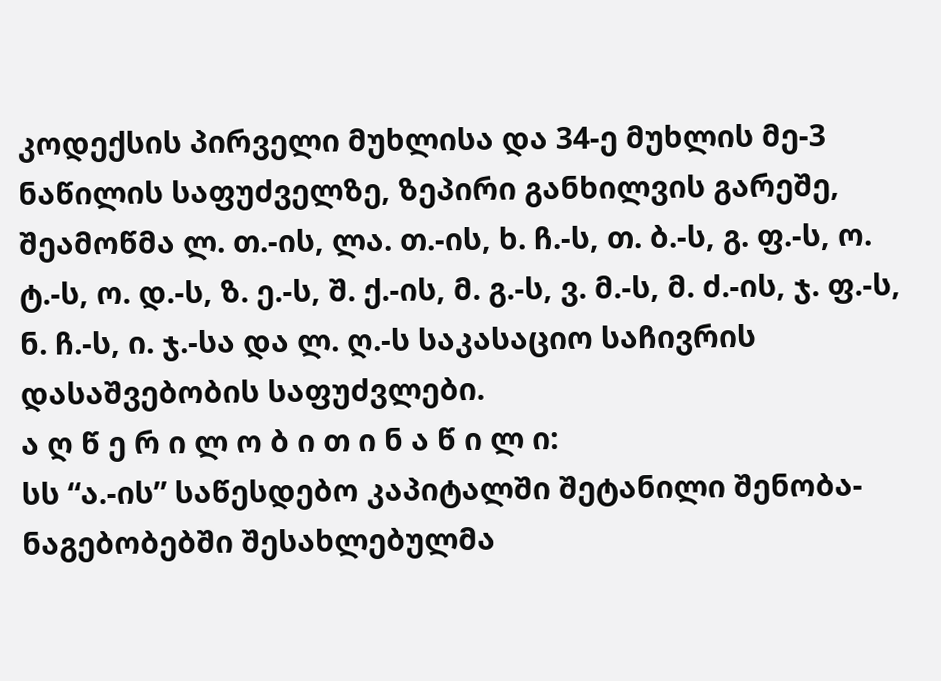კოდექსის პირველი მუხლისა და 34-ე მუხლის მე-3 ნაწილის საფუძველზე, ზეპირი განხილვის გარეშე, შეამოწმა ლ. თ.-ის, ლა. თ.-ის, ხ. ჩ.-ს, თ. ბ.-ს, გ. ფ.-ს, ო. ტ.-ს, ო. დ.-ს, ზ. ე.-ს, შ. ქ.-ის, მ. გ.-ს, ვ. მ.-ს, მ. ძ.-ის, ჯ. ფ.-ს, ნ. ჩ.-ს, ი. ჯ.-სა და ლ. ღ.-ს საკასაციო საჩივრის დასაშვებობის საფუძვლები.
ა ღ წ ე რ ი ლ ო ბ ი თ ი ნ ა წ ი ლ ი:
სს “ა.-ის” საწესდებო კაპიტალში შეტანილი შენობა-ნაგებობებში შესახლებულმა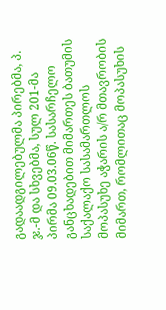გადაადგილებულმა პირებმა, პ. ჯ.-მ და სხვებმა, სულ 201-მა პირმა 09.03.06წ. სასარჩელო განცხადებით მიმართეს ბათუმის საქალაქო სასამართლოს მოპასუხე აჭარის ა/რ მთავრობის მიმართ, რომლითაც მოპასუხის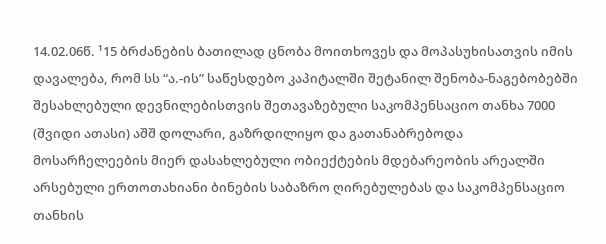14.02.06წ. ¹15 ბრძანების ბათილად ცნობა მოითხოვეს და მოპასუხისათვის იმის დავალება, რომ სს “ა.-ის” საწესდებო კაპიტალში შეტანილ შენობა-ნაგებობებში შესახლებული დევნილებისთვის შეთავაზებული საკომპენსაციო თანხა 7000 (შვიდი ათასი) აშშ დოლარი, გაზრდილიყო და გათანაბრებოდა მოსარჩელეების მიერ დასახლებული ობიექტების მდებარეობის არეალში არსებული ერთოთახიანი ბინების საბაზრო ღირებულებას და საკომპენსაციო თანხის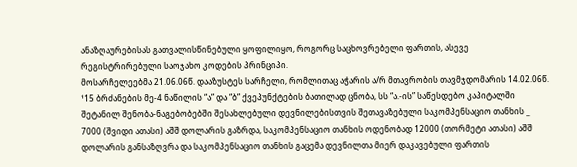ანაზღაურებისას გათვალისწინებული ყოფილიყო, როგორც საცხოვრებელი ფართის, ასევე რეგისტრირებული საოჯახო კოდების პრინციპი.
მოსარჩელეებმა 21.06.06წ. დააზუსტეს სარჩელი, რომლითაც აჭარის ა/რ მთავრობის თავმჯდომარის 14.02.06წ. ¹15 ბრძანების მე-4 ნაწილის “ა” და “ბ” ქვეპუნქტების ბათილად ცნობა, სს “ა.-ის” საწესდებო კაპიტალში შეტანილ შენობა-ნაგებობებში შესახლებული დევნილებისთვის შეთავაზებული საკომპენსაციო თანხის _ 7000 (შვიდი ათასი) აშშ დოლარის გაზრდა, საკომპენსაციო თანხის ოდენობად 12000 (თორმეტი ათასი) აშშ დოლარის განსაზღვრა და საკომპენსაციო თანხის გაცემა დევნილთა მიერ დაკავებული ფართის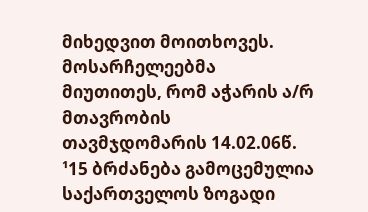მიხედვით მოითხოვეს.
მოსარჩელეებმა მიუთითეს, რომ აჭარის ა/რ მთავრობის თავმჯდომარის 14.02.06წ. ¹15 ბრძანება გამოცემულია საქართველოს ზოგადი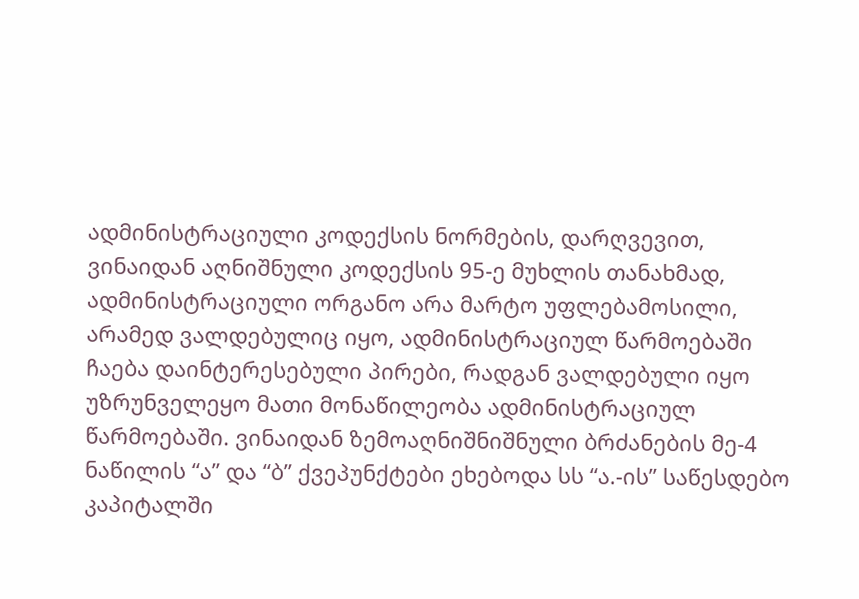ადმინისტრაციული კოდექსის ნორმების, დარღვევით, ვინაიდან აღნიშნული კოდექსის 95-ე მუხლის თანახმად, ადმინისტრაციული ორგანო არა მარტო უფლებამოსილი, არამედ ვალდებულიც იყო, ადმინისტრაციულ წარმოებაში ჩაება დაინტერესებული პირები, რადგან ვალდებული იყო უზრუნველეყო მათი მონაწილეობა ადმინისტრაციულ წარმოებაში. ვინაიდან ზემოაღნიშნიშნული ბრძანების მე-4 ნაწილის “ა” და “ბ” ქვეპუნქტები ეხებოდა სს “ა.-ის” საწესდებო კაპიტალში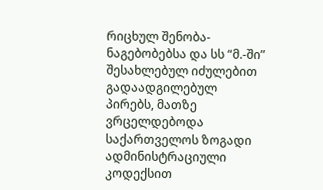რიცხულ შენობა-ნაგებობებსა და სს “მ.-ში” შესახლებულ იძულებით გადაადგილებულ პირებს, მათზე ვრცელდებოდა საქართველოს ზოგადი ადმინისტრაციული კოდექსით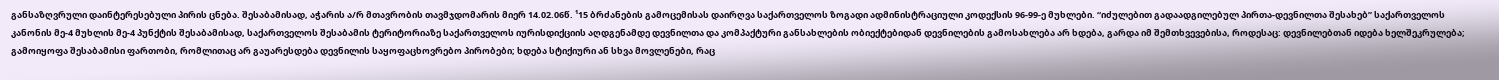განსაზღვრული დაინტერესებული პირის ცნება. შესაბამისად, აჭარის ა/რ მთავრობის თავმჯდომარის მიერ 14.02.06წ. ¹15 ბრძანების გამოცემისას დაირღვა საქართველოს ზოგადი ადმინისტრაციული კოდექსის 96-99-ე მუხლები. “იძულებით გადაადგილებულ პირთა-დევნილთა შესახებ” საქართველოს კანონის მე-4 მუხლის მე-4 პუნქტის შესაბამისად, საქართველოს შესაბამის ტერიტორიაზე საქართველოს იურისდიქციის აღდგენამდე დევნილთა და კომპაქტური განსახლების ობიექტებიდან დევნილების გამოსახლება არ ხდება, გარდა იმ შემთხვევებისა, როდესაც: დევნილებთან იდება ხელშეკრულება; გამოიყოფა შესაბამისი ფართობი, რომლითაც არ გაუარესდება დევნილის საყოფაცხოვრებო პირობები; ხდება სტიქიური ან სხვა მოვლენები, რაც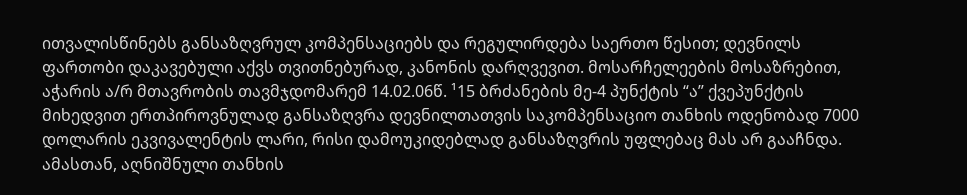ითვალისწინებს განსაზღვრულ კომპენსაციებს და რეგულირდება საერთო წესით; დევნილს ფართობი დაკავებული აქვს თვითნებურად, კანონის დარღვევით. მოსარჩელეების მოსაზრებით, აჭარის ა/რ მთავრობის თავმჯდომარემ 14.02.06წ. ¹15 ბრძანების მე-4 პუნქტის “ა” ქვეპუნქტის მიხედვით ერთპიროვნულად განსაზღვრა დევნილთათვის საკომპენსაციო თანხის ოდენობად 7000 დოლარის ეკვივალენტის ლარი, რისი დამოუკიდებლად განსაზღვრის უფლებაც მას არ გააჩნდა. ამასთან, აღნიშნული თანხის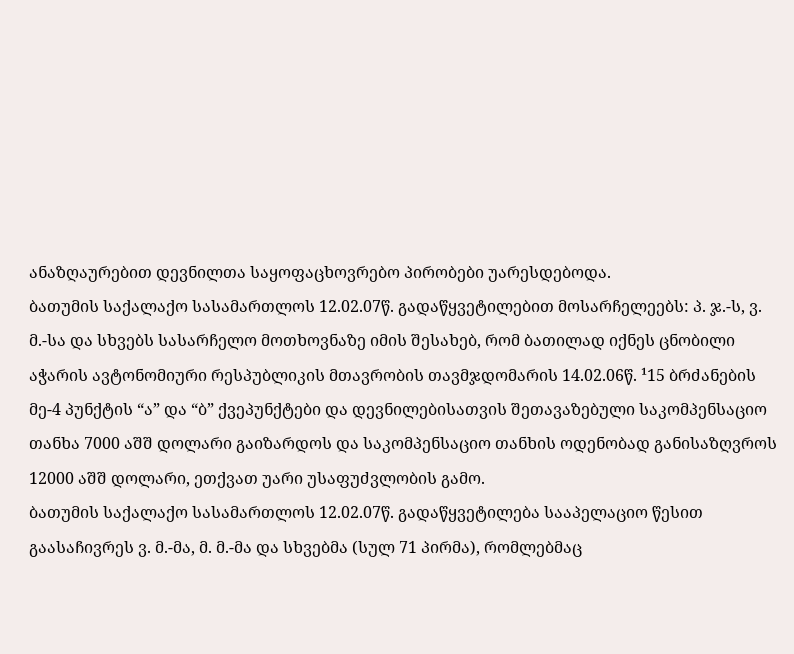ანაზღაურებით დევნილთა საყოფაცხოვრებო პირობები უარესდებოდა.
ბათუმის საქალაქო სასამართლოს 12.02.07წ. გადაწყვეტილებით მოსარჩელეებს: პ. ჯ.-ს, ვ. მ.-სა და სხვებს სასარჩელო მოთხოვნაზე იმის შესახებ, რომ ბათილად იქნეს ცნობილი აჭარის ავტონომიური რესპუბლიკის მთავრობის თავმჯდომარის 14.02.06წ. ¹15 ბრძანების მე-4 პუნქტის “ა” და “ბ” ქვეპუნქტები და დევნილებისათვის შეთავაზებული საკომპენსაციო თანხა 7000 აშშ დოლარი გაიზარდოს და საკომპენსაციო თანხის ოდენობად განისაზღვროს 12000 აშშ დოლარი, ეთქვათ უარი უსაფუძვლობის გამო.
ბათუმის საქალაქო სასამართლოს 12.02.07წ. გადაწყვეტილება სააპელაციო წესით გაასაჩივრეს ვ. მ.-მა, მ. მ.-მა და სხვებმა (სულ 71 პირმა), რომლებმაც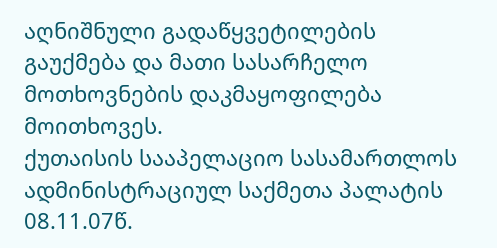აღნიშნული გადაწყვეტილების გაუქმება და მათი სასარჩელო მოთხოვნების დაკმაყოფილება მოითხოვეს.
ქუთაისის სააპელაციო სასამართლოს ადმინისტრაციულ საქმეთა პალატის 08.11.07წ.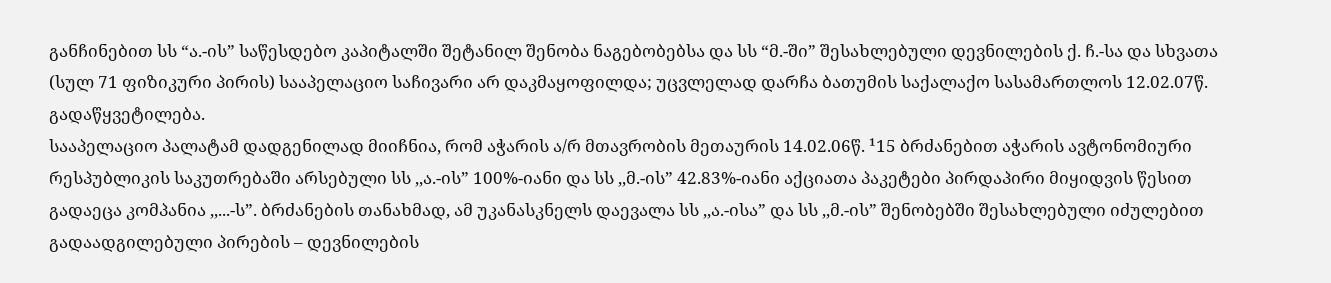განჩინებით სს “ა.-ის” საწესდებო კაპიტალში შეტანილ შენობა ნაგებობებსა და სს “მ.-ში” შესახლებული დევნილების ქ. ჩ.-სა და სხვათა (სულ 71 ფიზიკური პირის) სააპელაციო საჩივარი არ დაკმაყოფილდა; უცვლელად დარჩა ბათუმის საქალაქო სასამართლოს 12.02.07წ. გადაწყვეტილება.
სააპელაციო პალატამ დადგენილად მიიჩნია, რომ აჭარის ა/რ მთავრობის მეთაურის 14.02.06წ. ¹15 ბრძანებით აჭარის ავტონომიური რესპუბლიკის საკუთრებაში არსებული სს ,,ა.-ის” 100%-იანი და სს ,,მ.-ის” 42.83%-იანი აქციათა პაკეტები პირდაპირი მიყიდვის წესით გადაეცა კომპანია ,,...-ს”. ბრძანების თანახმად, ამ უკანასკნელს დაევალა სს ,,ა.-ისა” და სს ,,მ.-ის” შენობებში შესახლებული იძულებით გადაადგილებული პირების – დევნილების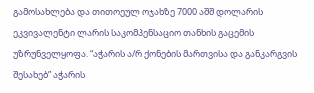გამოსახლება და თითოეულ ოჯახზე 7000 აშშ დოლარის ეკვივალენტი ლარის საკომპენსაციო თანხის გაცემის უზრუნველყოფა. “აჭარის ა/რ ქონების მართვისა და განკარგვის შესახებ” აჭარის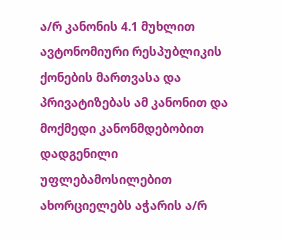ა/რ კანონის 4.1 მუხლით ავტონომიური რესპუბლიკის ქონების მართვასა და პრივატიზებას ამ კანონით და მოქმედი კანონმდებობით დადგენილი უფლებამოსილებით ახორციელებს აჭარის ა/რ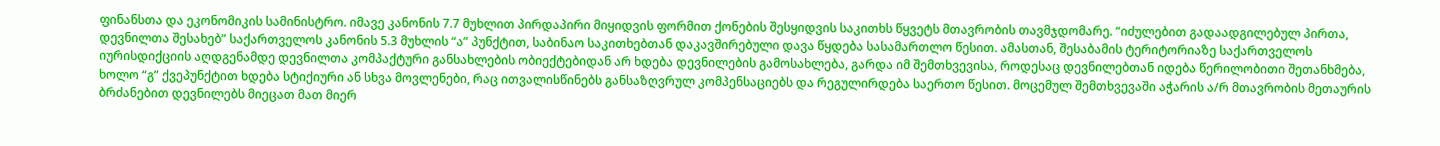ფინანსთა და ეკონომიკის სამინისტრო. იმავე კანონის 7.7 მუხლით პირდაპირი მიყიდვის ფორმით ქონების შესყიდვის საკითხს წყვეტს მთავრობის თავმჯდომარე. “იძულებით გადაადგილებულ პირთა, დევნილთა შესახებ” საქართველოს კანონის 5.3 მუხლის “ა” პუნქტით, საბინაო საკითხებთან დაკავშირებული დავა წყდება სასამართლო წესით. ამასთან, შესაბამის ტერიტორიაზე საქართველოს იურისდიქციის აღდგენამდე დევნილთა კომპაქტური განსახლების ობიექტებიდან არ ხდება დევნილების გამოსახლება, გარდა იმ შემთხვევისა, როდესაც დევნილებთან იდება წერილობითი შეთანხმება, ხოლო “გ” ქვეპუნქტით ხდება სტიქიური ან სხვა მოვლენები, რაც ითვალისწინებს განსაზღვრულ კომპენსაციებს და რეგულირდება საერთო წესით. მოცემულ შემთხვევაში აჭარის ა/რ მთავრობის მეთაურის ბრძანებით დევნილებს მიეცათ მათ მიერ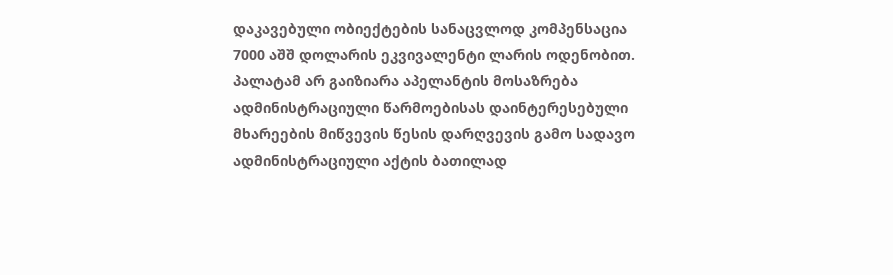დაკავებული ობიექტების სანაცვლოდ კომპენსაცია 7000 აშშ დოლარის ეკვივალენტი ლარის ოდენობით. პალატამ არ გაიზიარა აპელანტის მოსაზრება ადმინისტრაციული წარმოებისას დაინტერესებული მხარეების მიწვევის წესის დარღვევის გამო სადავო ადმინისტრაციული აქტის ბათილად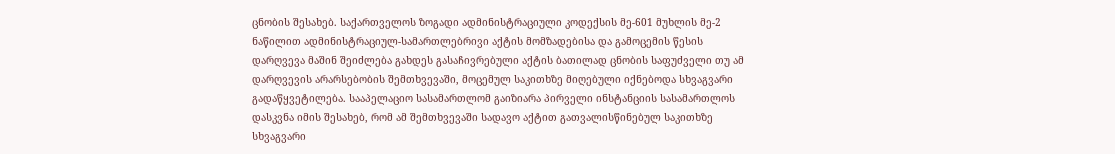ცნობის შესახებ. საქართველოს ზოგადი ადმინისტრაციული კოდექსის მე-601 მუხლის მე-2 ნაწილით ადმინისტრაციულ-სამართლებრივი აქტის მომზადებისა და გამოცემის წესის დარღვევა მაშინ შეიძლება გახდეს გასაჩივრებული აქტის ბათილად ცნობის საფუძველი თუ ამ დარღვევის არარსებობის შემთხვევაში, მოცემულ საკითხზე მიღებული იქნებოდა სხვაგვარი გადაწყვეტილება. სააპელაციო სასამართლომ გაიზიარა პირველი ინსტანციის სასამართლოს დასკვნა იმის შესახებ, რომ ამ შემთხვევაში სადავო აქტით გათვალისწინებულ საკითხზე სხვაგვარი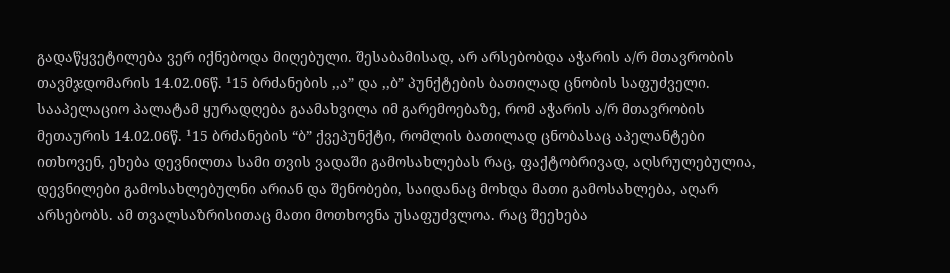გადაწყვეტილება ვერ იქნებოდა მიღებული. შესაბამისად, არ არსებობდა აჭარის ა/რ მთავრობის თავმჯდომარის 14.02.06წ. ¹15 ბრძანების ,,ა” და ,,ბ” პუნქტების ბათილად ცნობის საფუძველი. სააპელაციო პალატამ ყურადღება გაამახვილა იმ გარემოებაზე, რომ აჭარის ა/რ მთავრობის მეთაურის 14.02.06წ. ¹15 ბრძანების “ბ” ქვეპუნქტი, რომლის ბათილად ცნობასაც აპელანტები ითხოვენ, ეხება დევნილთა სამი თვის ვადაში გამოსახლებას რაც, ფაქტობრივად, აღსრულებულია, დევნილები გამოსახლებულნი არიან და შენობები, საიდანაც მოხდა მათი გამოსახლება, აღარ არსებობს. ამ თვალსაზრისითაც მათი მოთხოვნა უსაფუძვლოა. რაც შეეხება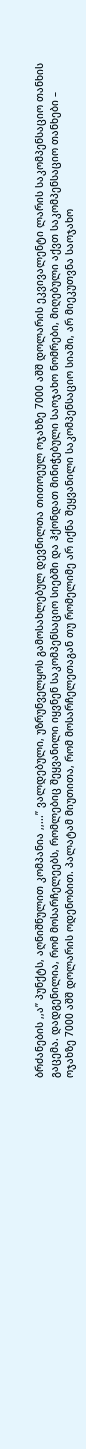ბრძანების ,,ა” პუნქტს, აღნიშნულით კომპანია ,,...” ვალდებული, უზრუნველყოს გამოსახლებულ დევნილთა თითოეულ ოჯახზე 7000 აშშ დოლარის ეკვივალენტი ლარის საკომპენსაციო თანხის გაცემა. დადგენილია, რომ მოსარჩელეებს, რომლებიც შეყვანილი იყვნენ საკომპენსაციო სიებში და ჰქონდათ მინიჭებული საოჯახო ნომრები, მიღებული აქვთ საკომპენსაციო თანხები – ოჯახზე 7000 აშშ დოლარის ოდენობით. პალატამ მიუთითა, რომ მოსარჩელეთაგან თუ რომელიმე არ იქნა შეყვანილი საკომპენსაციო სიაში, არ მიეკუთვნა საოჯახო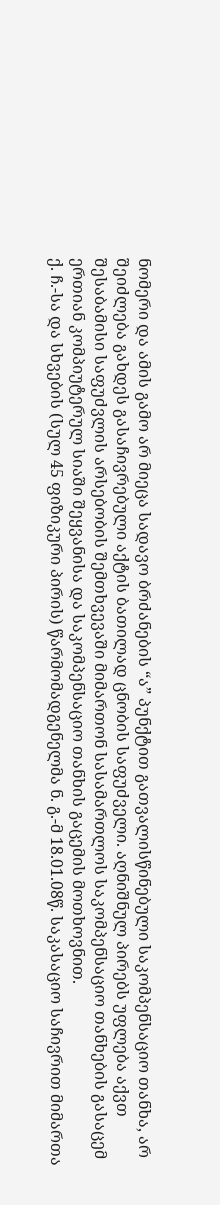ნომერი და ამის გამო არ მიეცა სადავო ბრძანების “ა” პუნქტით გათვალისწინებული საკომპენსაციო თანხა, არ შეიძლება გახდეს გასაჩივრებული აქტის ბათილად ცნობის საფუძველი. აღნიშნულ პირებს უფლება აქვთ შესაბამისი საფუძვლის არსებობის შემთხვევაში მიმართონ სასამართლოს საკომპენსაციო თანხების გასაცემ ერთიან კომპიუტერულ სიაში შეყვანისა და საკომპენსაციო თანხის გაცემის მოთხოვნით.
ქ. ჩ.-სა და სხვების (სულ 45 ფიზიკური პირის) წარმომადგენელმა ნ. გ.-მ 18.01.08წ. საკასაციო საჩივრით მიმართა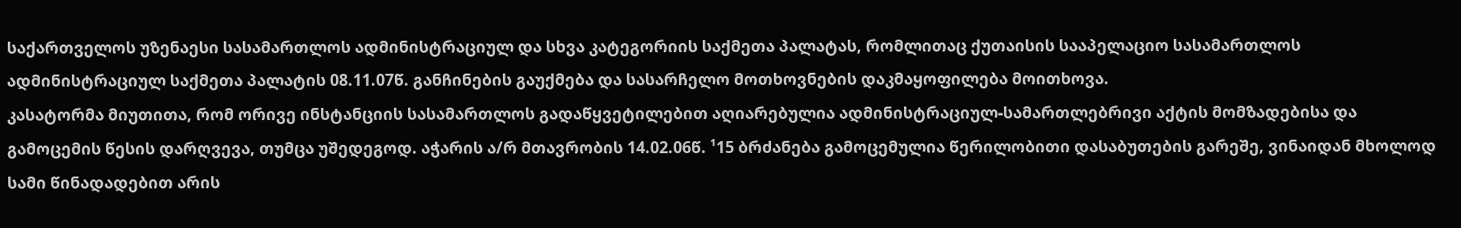საქართველოს უზენაესი სასამართლოს ადმინისტრაციულ და სხვა კატეგორიის საქმეთა პალატას, რომლითაც ქუთაისის სააპელაციო სასამართლოს ადმინისტრაციულ საქმეთა პალატის 08.11.07წ. განჩინების გაუქმება და სასარჩელო მოთხოვნების დაკმაყოფილება მოითხოვა.
კასატორმა მიუთითა, რომ ორივე ინსტანციის სასამართლოს გადაწყვეტილებით აღიარებულია ადმინისტრაციულ-სამართლებრივი აქტის მომზადებისა და გამოცემის წესის დარღვევა, თუმცა უშედეგოდ. აჭარის ა/რ მთავრობის 14.02.06წ. ¹15 ბრძანება გამოცემულია წერილობითი დასაბუთების გარეშე, ვინაიდან მხოლოდ სამი წინადადებით არის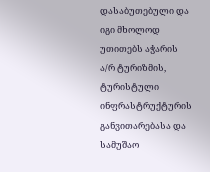დასაბუთებული და იგი მხოლოდ უთითებს აჭარის ა/რ ტურიზმის, ტურისტული ინფრასტრუქტურის განვითარებასა და სამუშაო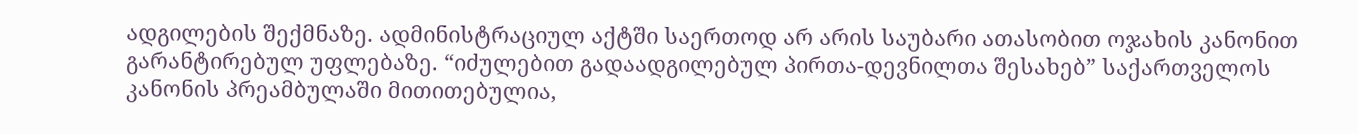ადგილების შექმნაზე. ადმინისტრაციულ აქტში საერთოდ არ არის საუბარი ათასობით ოჯახის კანონით გარანტირებულ უფლებაზე. “იძულებით გადაადგილებულ პირთა-დევნილთა შესახებ” საქართველოს კანონის პრეამბულაში მითითებულია,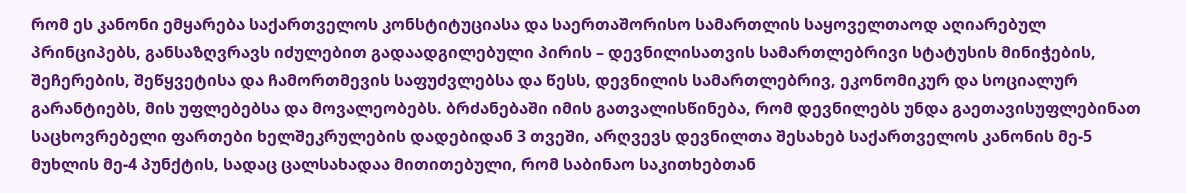რომ ეს კანონი ემყარება საქართველოს კონსტიტუციასა და საერთაშორისო სამართლის საყოველთაოდ აღიარებულ პრინციპებს, განსაზღვრავს იძულებით გადაადგილებული პირის – დევნილისათვის სამართლებრივი სტატუსის მინიჭების, შეჩერების, შეწყვეტისა და ჩამორთმევის საფუძვლებსა და წესს, დევნილის სამართლებრივ, ეკონომიკურ და სოციალურ გარანტიებს, მის უფლებებსა და მოვალეობებს. ბრძანებაში იმის გათვალისწინება, რომ დევნილებს უნდა გაეთავისუფლებინათ საცხოვრებელი ფართები ხელშეკრულების დადებიდან 3 თვეში, არღვევს დევნილთა შესახებ საქართველოს კანონის მე-5 მუხლის მე-4 პუნქტის, სადაც ცალსახადაა მითითებული, რომ საბინაო საკითხებთან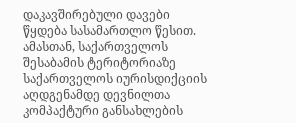დაკავშირებული დავები წყდება სასამართლო წესით. ამასთან, საქართველოს შესაბამის ტერიტორიაზე საქართველოს იურისდიქციის აღდგენამდე დევნილთა კომპაქტური განსახლების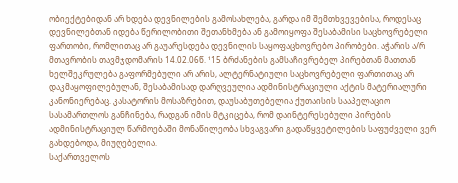ობიექტებიდან არ ხდება დევნილების გამოსახლება, გარდა იმ შემთხვევებისა, როდესაც დევნილებთან იდება წერილობითი შეთანხმება ან გამოიყოფა შესაბამისი საცხოვრებელი ფართობი, რომლითაც არ გაუარესდება დევნილის საყოფაცხოვრებო პირობები. აჭარის ა/რ მთავრობის თავმჯდომარის 14.02.06წ. ¹15 ბრძანების გამსაჩივრებელ პირებთან მათთან ხელშეკრულება გაფორმებული არ არის, ალტერნატიული საცხოვრებელი ფართითაც არ დაკმაყოფილებულან, შესაბამისად დარღვეულია ადმინისტრაციული აქტის მატერიალური კანონიერებაც. კასატორის მოსაზრებით, დაუსაბუთებელია ქუთაისის სააპელაციო სასამართლოს განჩინება, რადგან იმის მტკიცება, რომ დაინტერესებული პირების ადმინისტრაციულ წარმოებაში მონაწილეობა სხვაგვარი გადაწყვეტილების საფუძველი ვერ გახდებოდა, მიუღებელია.
საქართველოს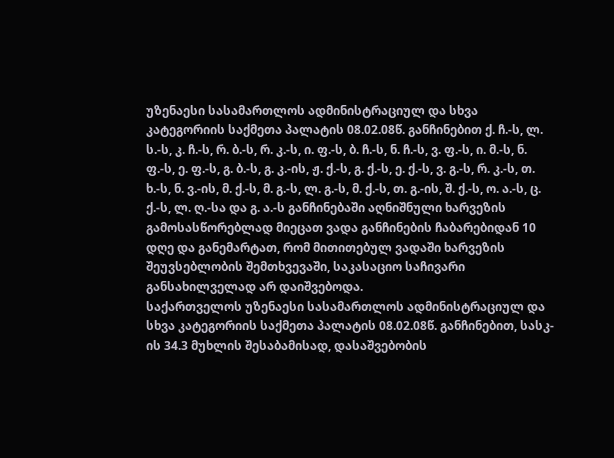უზენაესი სასამართლოს ადმინისტრაციულ და სხვა კატეგორიის საქმეთა პალატის 08.02.08წ. განჩინებით ქ. ჩ.-ს, ლ. ს.-ს, კ. ჩ.-ს, რ. ბ.-ს, რ. კ.-ს, ი. ფ.-ს, ბ. ჩ.-ს, ნ. ჩ.-ს, ვ. ფ.-ს, ი. მ.-ს, ნ. ფ.-ს, ე. ფ.-ს, გ. ბ.-ს, გ. კ.-ის, ჟ. ქ.-ს, გ. ქ.-ს, ე. ქ.-ს, ვ. გ.-ს, რ. კ.-ს, თ. ხ.-ს, ნ. ვ.-ის, მ. ქ.-ს, მ. გ.-ს, ლ. გ.-ს, მ. ქ.-ს, თ. გ.-ის, შ. ქ.-ს, ო. ა.-ს, ც. ქ.-ს, ლ. ღ.-სა და გ. ა.-ს განჩინებაში აღნიშნული ხარვეზის გამოსასწორებლად მიეცათ ვადა განჩინების ჩაბარებიდან 10 დღე და განემარტათ, რომ მითითებულ ვადაში ხარვეზის შეუვსებლობის შემთხვევაში, საკასაციო საჩივარი განსახილველად არ დაიშვებოდა.
საქართველოს უზენაესი სასამართლოს ადმინისტრაციულ და სხვა კატეგორიის საქმეთა პალატის 08.02.08წ. განჩინებით, სასკ-ის 34.3 მუხლის შესაბამისად, დასაშვებობის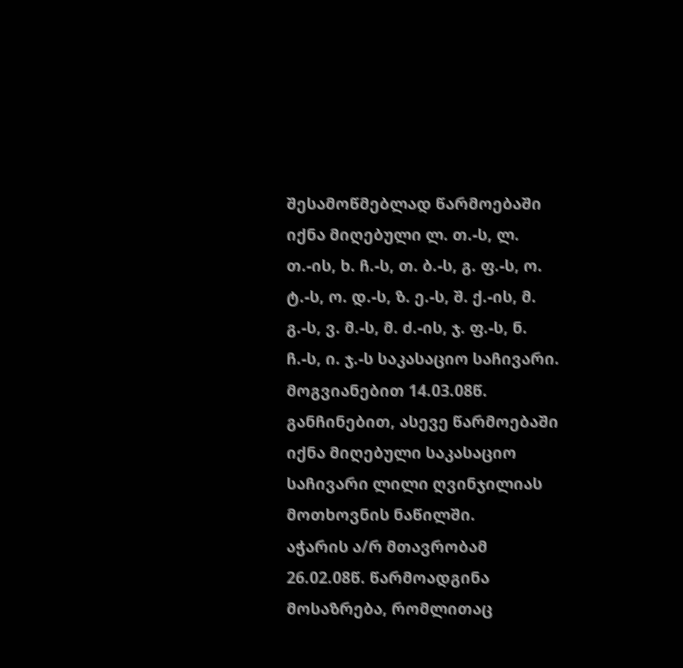შესამოწმებლად წარმოებაში იქნა მიღებული ლ. თ.-ს, ლ. თ.-ის, ხ. ჩ.-ს, თ. ბ.-ს, გ. ფ.-ს, ო. ტ.-ს, ო. დ.-ს, ზ. ე.-ს, შ. ქ.-ის, მ. გ.-ს, ვ. მ.-ს, მ. ძ.-ის, ჯ. ფ.-ს, ნ. ჩ.-ს, ი. ჯ.-ს საკასაციო საჩივარი. მოგვიანებით 14.03.08წ. განჩინებით, ასევე წარმოებაში იქნა მიღებული საკასაციო საჩივარი ლილი ღვინჯილიას მოთხოვნის ნაწილში.
აჭარის ა/რ მთავრობამ 26.02.08წ. წარმოადგინა მოსაზრება, რომლითაც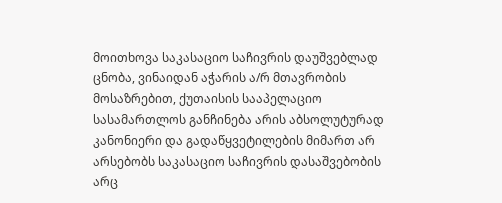მოითხოვა საკასაციო საჩივრის დაუშვებლად ცნობა, ვინაიდან აჭარის ა/რ მთავრობის მოსაზრებით, ქუთაისის სააპელაციო სასამართლოს განჩინება არის აბსოლუტურად კანონიერი და გადაწყვეტილების მიმართ არ არსებობს საკასაციო საჩივრის დასაშვებობის არც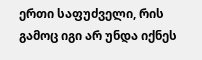ერთი საფუძველი, რის გამოც იგი არ უნდა იქნეს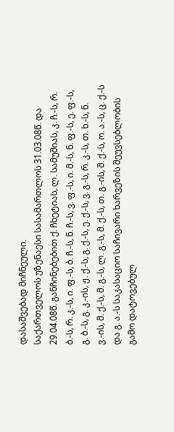დასაშვებად მიჩნეული.
საქართველოს უზენაესი სასამართლოს 31.03.08წ. და 29.04.08წ. განჩინებებით ქ. ჩხეტიას, ლ. სამუშიას, კ. ჩ.-ს, რ. ბ.-ს, რ. კ.-ს, ი. ფ.-ს, ბ. ჩ.-ს, ნ. ჩ.-ს, ვ. ფ.-ს, ი. მ.-ს, ნ. ფ.-ს, ე. ფ.-ს, გ. ბ.-ს, გ. კ.-ის, ჟ. ქ.-ს, გ. ქ.-ს, ე. ქ.-ს, ვ. გ.-ს, რ. კ.-ს, თ. ხ.-ს, ნ. ვ.-ის, მ. ქ.-ს, მ. გ.-ს, ლ. გ.-ს, მ. ქ.-ს, თ. გ.-ის, შ. ქ.-ს, ო. ა.-ს, ც. ქ.-ს და გ. ა.-ს საკასაციო საჩივარი ხარვეზის შეუვსებლობის გამო დატოვებულ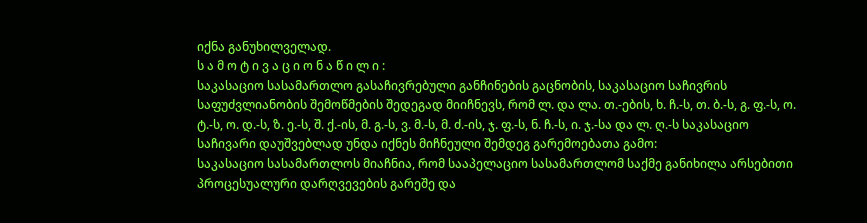იქნა განუხილველად.
ს ა მ ო ტ ი ვ ა ც ი ო ნ ა წ ი ლ ი :
საკასაციო სასამართლო გასაჩივრებული განჩინების გაცნობის, საკასაციო საჩივრის საფუძვლიანობის შემოწმების შედეგად მიიჩნევს, რომ ლ. და ლა. თ.-ების, ხ. ჩ.-ს, თ. ბ.-ს, გ. ფ.-ს, ო. ტ.-ს, ო. დ.-ს, ზ. ე.-ს, შ. ქ.-ის, მ. გ.-ს, ვ. მ.-ს, მ. ძ.-ის, ჯ. ფ.-ს, ნ. ჩ.-ს, ი. ჯ.-სა და ლ. ღ.-ს საკასაციო საჩივარი დაუშვებლად უნდა იქნეს მიჩნეული შემდეგ გარემოებათა გამო:
საკასაციო სასამართლოს მიაჩნია, რომ სააპელაციო სასამართლომ საქმე განიხილა არსებითი პროცესუალური დარღვევების გარეშე და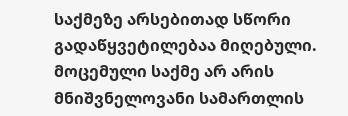საქმეზე არსებითად სწორი გადაწყვეტილებაა მიღებული. მოცემული საქმე არ არის მნიშვნელოვანი სამართლის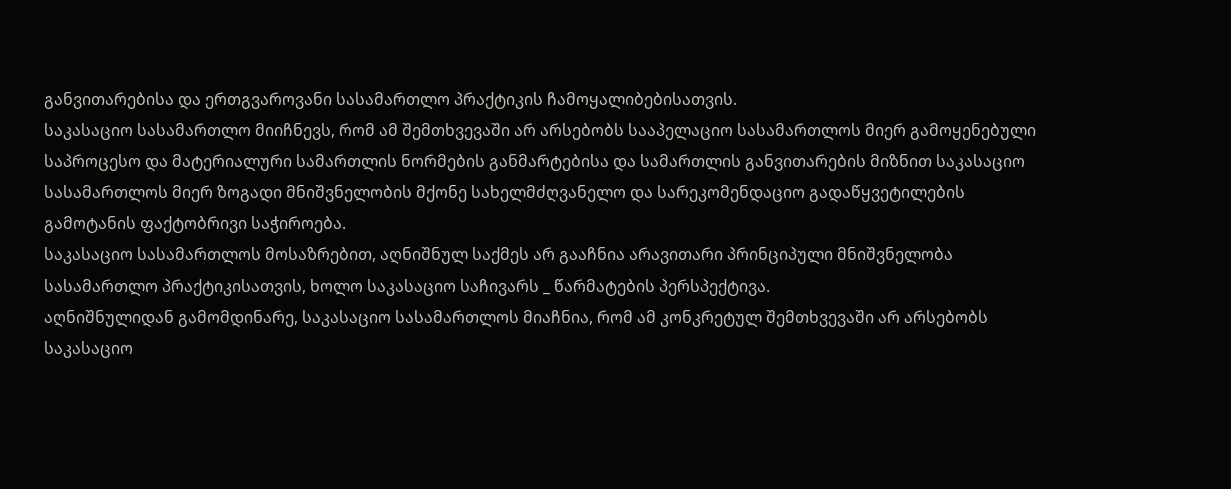განვითარებისა და ერთგვაროვანი სასამართლო პრაქტიკის ჩამოყალიბებისათვის.
საკასაციო სასამართლო მიიჩნევს, რომ ამ შემთხვევაში არ არსებობს სააპელაციო სასამართლოს მიერ გამოყენებული საპროცესო და მატერიალური სამართლის ნორმების განმარტებისა და სამართლის განვითარების მიზნით საკასაციო სასამართლოს მიერ ზოგადი მნიშვნელობის მქონე სახელმძღვანელო და სარეკომენდაციო გადაწყვეტილების გამოტანის ფაქტობრივი საჭიროება.
საკასაციო სასამართლოს მოსაზრებით, აღნიშნულ საქმეს არ გააჩნია არავითარი პრინციპული მნიშვნელობა სასამართლო პრაქტიკისათვის, ხოლო საკასაციო საჩივარს _ წარმატების პერსპექტივა.
აღნიშნულიდან გამომდინარე, საკასაციო სასამართლოს მიაჩნია, რომ ამ კონკრეტულ შემთხვევაში არ არსებობს საკასაციო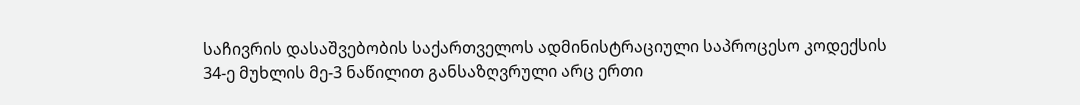საჩივრის დასაშვებობის საქართველოს ადმინისტრაციული საპროცესო კოდექსის 34-ე მუხლის მე-3 ნაწილით განსაზღვრული არც ერთი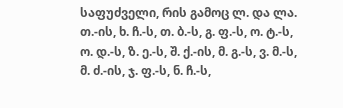საფუძველი, რის გამოც ლ. და ლა. თ.-ის, ხ. ჩ.-ს, თ. ბ.-ს, გ. ფ.-ს, ო. ტ.-ს, ო. დ.-ს, ზ. ე.-ს, შ. ქ.-ის, მ. გ.-ს, ვ. მ.-ს, მ. ძ.-ის, ჯ. ფ.-ს, ნ. ჩ.-ს,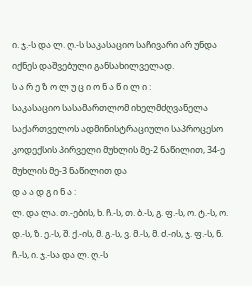ი. ჯ.-ს და ლ. ღ.-ს საკასაციო საჩივარი არ უნდა იქნეს დაშვებული განსახილველად.
ს ა რ ე ზ ო ლ უ ც ი ო ნ ა წ ი ლ ი :
საკასაციო სასამართლომ იხელმძღვანელა საქართველოს ადმინისტრაციული საპროცესო კოდექსის პირველი მუხლის მე-2 ნაწილით, 34-ე მუხლის მე-3 ნაწილით და
დ ა ა დ გ ი ნ ა :
ლ. და ლა. თ.-ების, ხ. ჩ.-ს, თ. ბ.-ს, გ. ფ.-ს, ო. ტ.-ს, ო. დ.-ს, ზ. ე.-ს, შ. ქ.-ის, მ. გ.-ს, ვ. მ.-ს, მ. ძ.-ის, ჯ. ფ.-ს, ნ. ჩ.-ს, ი. ჯ.-სა და ლ. ღ.-ს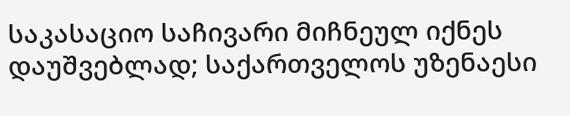საკასაციო საჩივარი მიჩნეულ იქნეს დაუშვებლად; საქართველოს უზენაესი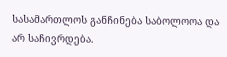სასამართლოს განჩინება საბოლოოა და არ საჩივრდება.